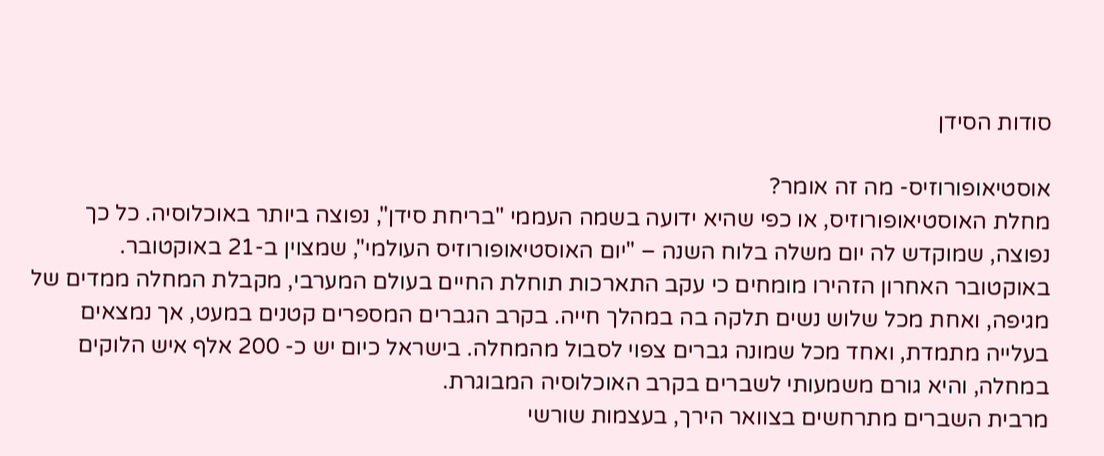סודות הסידן

אוסטיאופורוזיס- מה זה אומר?
מחלת האוסטיאופורוזיס, או כפי שהיא ידועה בשמה העממי "בריחת סידן", נפוצה ביותר באוכלוסיה. כל כך נפוצה, שמוקדש לה יום משלה בלוח השנה – "יום האוסטיאופורוזיס העולמי", שמצוין ב-21 באוקטובר. באוקטובר האחרון הזהירו מומחים כי עקב התארכות תוחלת החיים בעולם המערבי, מקבלת המחלה ממדים של מגיפה, ואחת מכל שלוש נשים תלקה בה במהלך חייה. בקרב הגברים המספרים קטנים במעט, אך נמצאים בעלייה מתמדת, ואחד מכל שמונה גברים צפוי לסבול מהמחלה. בישראל כיום יש כ- 200 אלף איש הלוקים במחלה, והיא גורם משמעותי לשברים בקרב האוכלוסיה המבוגרת.
מרבית השברים מתרחשים בצוואר הירך, בעצמות שורשי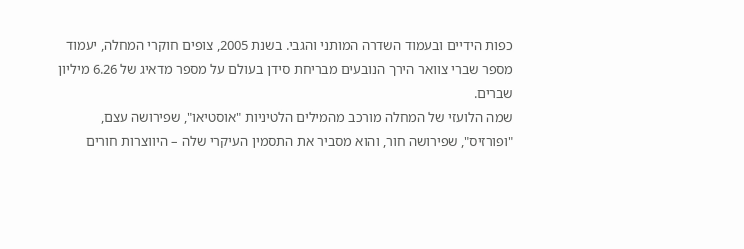כפות הידיים ובעמוד השדרה המותני והגבי. בשנת 2005, צופים חוקרי המחלה, יעמוד מספר שברי צוואר הירך הנובעים מבריחת סידן בעולם על מספר מדאיג של 6.26 מיליון שברים.
שמה הלועזי של המחלה מורכב מהמילים הלטיניות "אוסטיאו", שפירושה עצם, "ופורזיס", שפירושה חור, והוא מסביר את התסמין העיקרי שלה – היווצרות חורים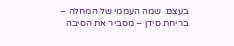בעצם. שמה העממי של המחלה – בריחת סידן – מסביר את הסיבה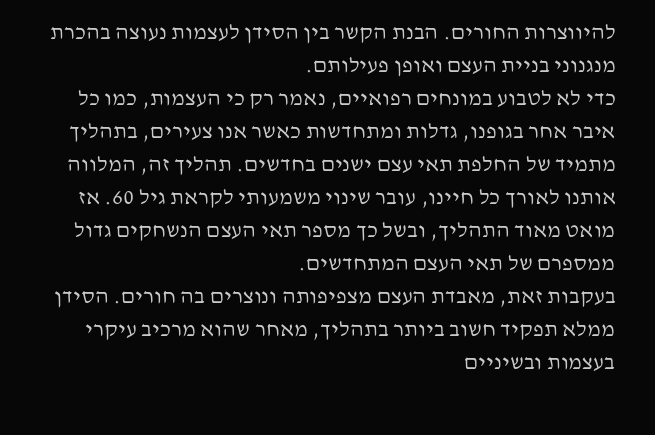להיווצרות החורים. הבנת הקשר בין הסידן לעצמות נעוצה בהכרת מנגנוני בניית העצם ואופן פעילותם.
כדי לא לטבוע במונחים רפואיים, נאמר רק כי העצמות, כמו כל איבר אחר בגופנו, גדלות ומתחדשות כאשר אנו צעירים, בתהליך מתמיד של החלפת תאי עצם ישנים בחדשים. תהליך זה, המלווה אותנו לאורך כל חיינו, עובר שינוי משמעותי לקראת גיל 60. אז מואט מאוד התהליך, ובשל כך מספר תאי העצם הנשחקים גדול ממספרם של תאי העצם המתחדשים.
בעקבות זאת, מאבדת העצם מצפיפותה ונוצרים בה חורים. הסידן ממלא תפקיד חשוב ביותר בתהליך, מאחר שהוא מרכיב עיקרי בעצמות ובשיניים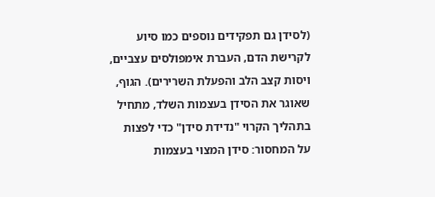(לסידן גם תפקידים נוספים כמו סיוע לקרישת הדם, העברת אימפולסים עצביים, ויסות קצב הלב והפעלת השרירים). הגוף, שאוגר את הסידן בעצמות השלד, מתחיל בתהליך הקרוי "נדידת סידן" כדי לפצות על המחסור: סידן המצוי בעצמות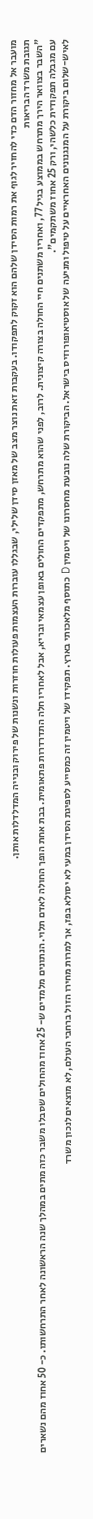מועבר אל מחזור הדם כדי להחזיר לגוף את רמות הסידן שלהם הוא זקוק לתפקודו. בעקבות זאת נוצר מצב של מאזן סידן שלילי, שבגללו עוברות העצמות פעולות חוזרות ונשנות של פירוק ובנייה המדלדלות אותן.
תגובת משרד הבריאות
"השבר בצוואר הירך מתרחש בממוצע בגיל 77, ואחריו משתנים חיי החולה בצורה קיצונית. לרוב, לפני שהוא מתרחש, מתפקדים החולים באופן עצמאי ובריא, אבל לאחריו חלה התדרדרות פתאומית. בבת אחת הופך החולה לאדם תלוי. הנתונים מלמדים ש- 25 אחוז מהחולים שסבלו משבר כזה מתים במהלך שנה הראשונה לאחר התרחשותו. כ- 50 אחוז מהם נשארים עם מגבלה תפקודית כלשהי, ורק 25 אחוז משתקמים".
לאיש-שלום ביקורת על המנגנונים האחראיים על טיפול ומניעה של אוסטיאופורוזיס בישראל. הביקורת שלה נובעת מחסרונו של ויטמין D כתוסף מלאכותי בארץ. תפקידו של ויטמין זה כמסייע לספיגת הסידן במעי לא יסולא בפז, אך למרות מחירו הזול ברחבי העולם, לא מוצאים לנכון משרד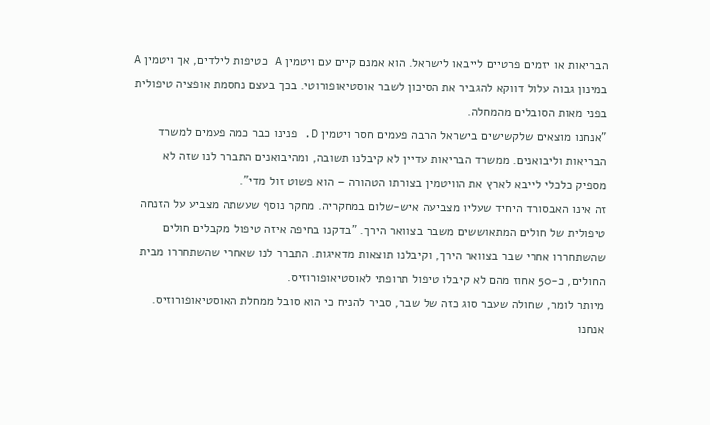הבריאות או יזמים פרטיים לייבאו לישראל. הוא אמנם קיים עם ויטמין A כטיפות לילדים, אך ויטמין A במינון גבוה עלול דווקא להגביר את הסיכון לשבר אוסטיאופורוטי. בכך בעצם נחסמת אופציה טיפולית בפני מאות הסובלים מהמחלה.
"אנחנו מוצאים שלקשישים בישראל הרבה פעמים חסר ויטמין D. פנינו כבר כמה פעמים למשרד הבריאות וליבואנים. ממשרד הבריאות עדיין לא קיבלנו תשובה, ומהיבואנים התברר לנו שזה לא מספיק כלכלי לייבא לארץ את הוויטמין בצורתו הטהורה – הוא פשוט זול מדי".
זה אינו האבסורד היחיד שעליו מצביעה איש-שלום במחקריה. מחקר נוסף שעשתה מצביע על הזנחה טיפולית של חולים המתאוששים משבר בצוואר הירך. "בדקנו בחיפה איזה טיפול מקבלים חולים שהשתחררו אחרי שבר בצוואר הירך, וקיבלנו תוצאות מדאיגות. התברר לנו שאחרי שהשתחררו מבית החולים, כ-50 אחוז מהם לא קיבלו טיפול תרופתי לאוסטיאופורוזיס.
מיותר לומר, שחולה שעבר סוג כזה של שבר, סביר להניח כי הוא סובל ממחלת האוסטיאופורוזיס. אנחנו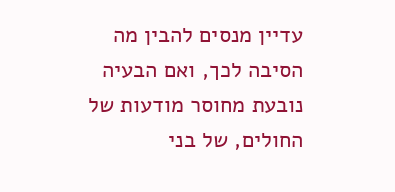עדיין מנסים להבין מה הסיבה לכך, ואם הבעיה נובעת מחוסר מודעות של החולים, של בני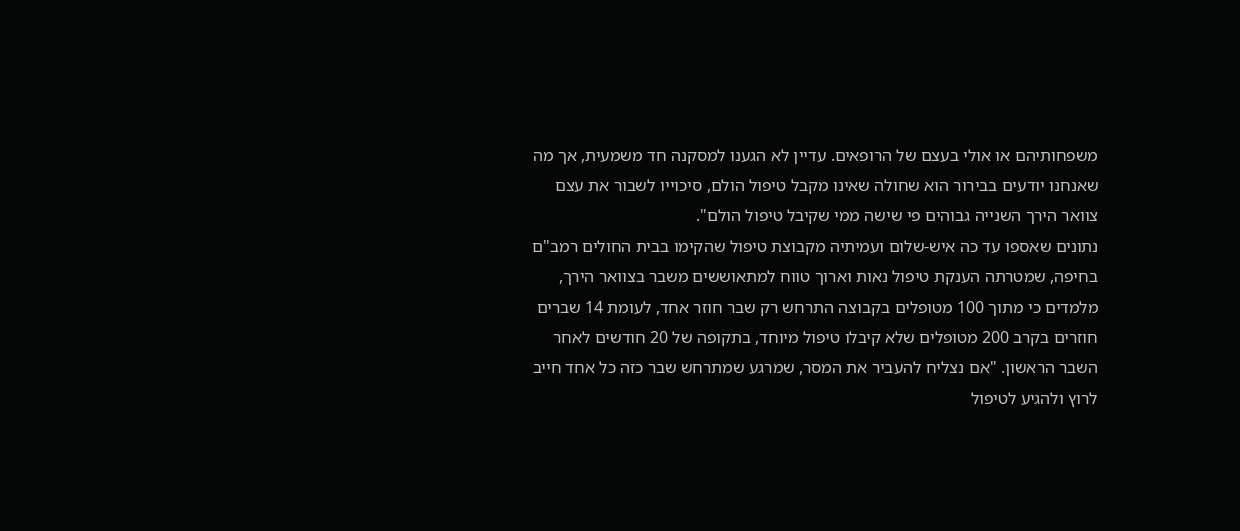משפחותיהם או אולי בעצם של הרופאים. עדיין לא הגענו למסקנה חד משמעית, אך מה שאנחנו יודעים בבירור הוא שחולה שאינו מקבל טיפול הולם, סיכוייו לשבור את עצם צוואר הירך השנייה גבוהים פי שישה ממי שקיבל טיפול הולם".
נתונים שאספו עד כה איש-שלום ועמיתיה מקבוצת טיפול שהקימו בבית החולים רמב"ם בחיפה, שמטרתה הענקת טיפול נאות וארוך טווח למתאוששים משבר בצוואר הירך, מלמדים כי מתוך 100 מטופלים בקבוצה התרחש רק שבר חוזר אחד, לעומת 14 שברים חוזרים בקרב 200 מטופלים שלא קיבלו טיפול מיוחד, בתקופה של 20 חודשים לאחר השבר הראשון. "אם נצליח להעביר את המסר, שמרגע שמתרחש שבר כזה כל אחד חייב לרוץ ולהגיע לטיפול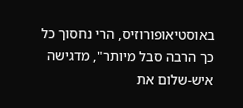באוסטיאופורוזיס, הרי נחסוך כל כך הרבה סבל מיותר", מדגישה איש-שלום את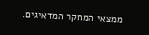ממצאי המחקר המדאיגים.